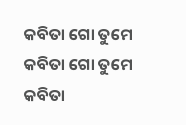କବିତା ଗୋ ତୁମେ
କବିତା ଗୋ ତୁମେ
କବିତା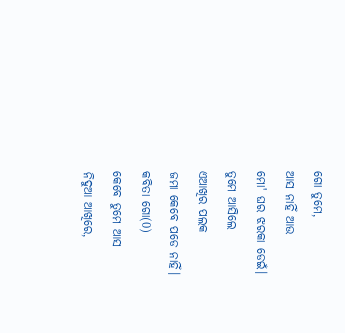ଗୋ ତୁମେ,
ଆସ ନାହିଁ ଆଉ
ମୋ' ଘର ଝରକା ଡେଇଁ।
ତୁମେ ଆସିଲେ
ଏଆଖିର ପଲକ
ଜମା କେବେ ପଡେ ନାହିଁ।
କବିତା ଗୋ(0)
କେବେ ତୁମେ ଆସ
ନିଦୁଆ ଆଖିରେ,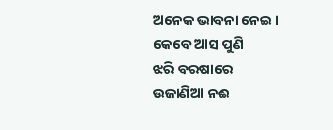ଅନେକ ଭାବନା ନେଇ ।
କେବେ ଆସ ପୁଣି
ଝରି ବରଷାରେ
ଉଜାଣିଆ ନଈ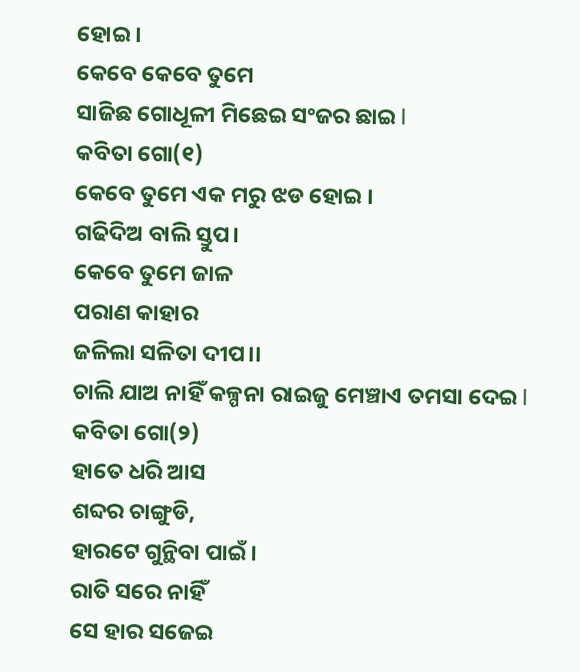ହୋଇ ।
କେବେ କେବେ ତୁମେ
ସାଜିଛ ଗୋଧୂଳୀ ମିଛେଇ ସଂଜର ଛାଇ l
କବିତା ଗୋ(୧)
କେବେ ତୁମେ ଏକ ମରୁ ଝଡ ହୋଇ ।
ଗଢିଦିଅ ବାଲି ସ୍ତୁପ।
କେବେ ତୁମେ ଜାଳ
ପରାଣ କାହାର
ଜଳିଲା ସଳିତା ଦୀପ।।
ଚାଲି ଯାଅ ନାହିଁ କଳ୍ପନା ରାଇଜୁ ମେଞ୍ଚାଏ ତମସା ଦେଇ l
କବିତା ଗୋ(୨)
ହାତେ ଧରି ଆସ
ଶବ୍ଦର ଚାଙ୍ଗୁଡି,
ହାରଟେ ଗୁନ୍ଥିବା ପାଇଁ।
ରାତି ସରେ ନାହିଁ
ସେ ହାର ସଜେଇ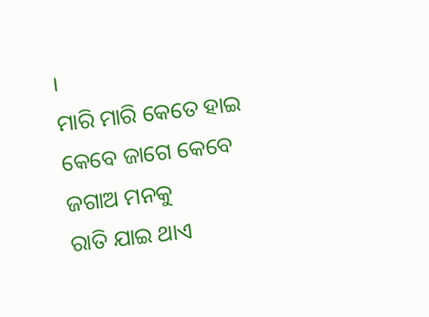।
ମାରି ମାରି କେତେ ହାଇ
କେବେ ଜାଗେ କେବେ ଜଗାଅ ମନକୁ
ରାତି ଯାଇ ଥାଏ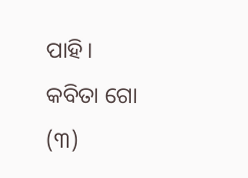ପାହି।
କବିତା ଗୋ (୩)